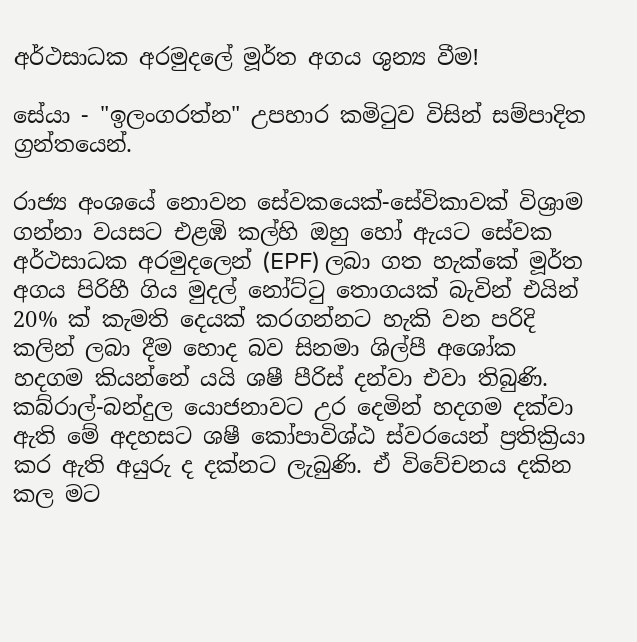අර්ථසාධක අරමුදලේ මූර්ත අගය ශුන්‍ය වීම!

සේයා - "ඉලංගරත්න" උපහාර කමිටුව විසින් සම්පාදිත ග්‍රන්තයෙන්.

රාජ්‍ය අංශයේ නොවන සේවකයෙක්-සේවිකාවක් විශ්‍රාම ගන්නා වයසට එළඹි කල්හි ඔහු හෝ ඇයට සේවක අර්ථසාධක අරමුදලෙන් (EPF) ලබා ගත හැක්කේ මූර්ත අගය පිරිහී ගිය මුදල් නෝට්ටු තොගයක් බැවින් එයින් 20% ක් කැමති දෙයක් කරගන්නට හැකි වන පරිදි කලින් ලබා දීම හොද බව සිනමා ශිල්පී අශෝක හදගම කියන්නේ යයි ශෂී පීරිස් දන්වා එවා තිබුණි.  කබ්රාල්-බන්දුල යොජනාවට උර දෙමින් හදගම දක්වා ඇති මේ අදහසට ශෂී කෝපාවිශ්ඨ ස්වරයෙන් ප්‍රතික්‍රියා කර ඇති අයුරු ද දක්නට ලැබුණි. ඒ විවේචනය දකින කල මට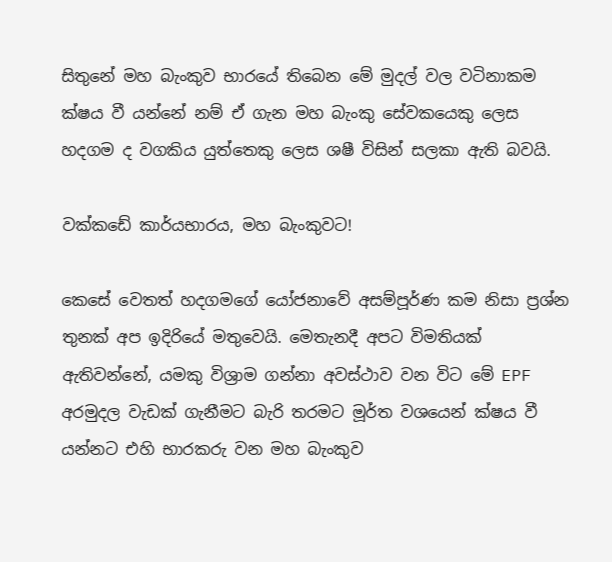සිතුනේ මහ බැංකුව භාරයේ තිබෙන මේ මුදල් වල වටිනාකම ක්ෂය වී යන්නේ නම් ඒ ගැන මහ බැංකු සේවකයෙකු ලෙස හදගම ද වගකිය යුත්තෙකු ලෙස ශෂී විසින් සලකා ඇති බවයි.

වක්කඩේ කාර්යභාරය, මහ බැංකුවට!

කෙසේ වෙතත් හදගමගේ යෝජනාවේ අසම්පූර්ණ කම නිසා ප්‍රශ්න තුනක් අප ඉදිරියේ මතුවෙයි. මෙතැනදී අපට විමතියක් ඇතිවන්නේ, යමකු විශ්‍රාම ගන්නා අවස්ථාව වන විට මේ EPF අරමුදල වැඩක් ගැනීමට බැරි තරමට මූර්ත වශයෙන් ක්ෂය වී යන්නට එහි භාරකරු වන මහ බැංකුව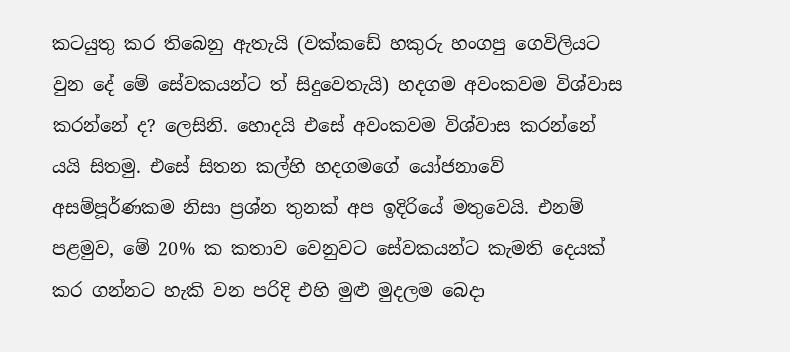කටයුතු කර තිබෙනු ඇතැයි (වක්කඩේ හකුරු හංගපු ගෙවිලියට වුන දේ මේ සේවකයන්ට ත් සිදුවෙතැයි) හදගම අවංකවම විශ්වාස කරන්නේ ද? ලෙසිනි. හොදයි එසේ අවංකවම විශ්වාස කරන්නේ යයි සිතමු. එසේ සිතන කල්හි හදගමගේ යෝජනාවේ අසම්පූර්ණකම නිසා ප්‍රශ්න තුනක් අප ඉදිරියේ මතුවෙයි. එනම් පළමුව, මේ 20% ක කතාව වෙනුවට සේවකයන්ට කැමති දෙයක් කර ගන්නට හැකි වන පරිදි එහි මුළු මුදලම බෙදා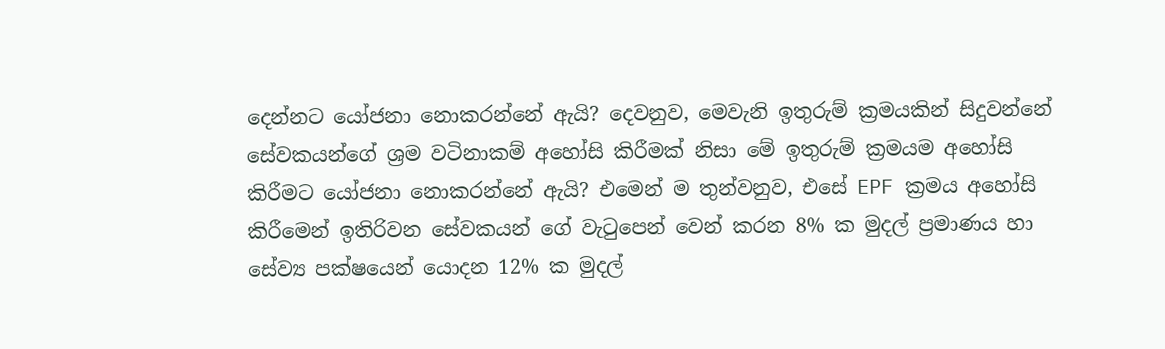දෙන්නට යෝජනා නොකරන්නේ ඇයි? දෙවනුව, මෙවැනි ඉතුරුම් ක්‍රමයකින් සිදුවන්නේ සේවකයන්ගේ ශ්‍රම වටිනාකම් අහෝසි කිරීමක් නිසා මේ ඉතුරුම් ක්‍රමයම අහෝසි කිරීමට යෝජනා නොකරන්නේ ඇයි? එමෙන් ම තුන්වනුව, එසේ EPF ක්‍රමය අහෝසි කිරීමෙන් ඉතිරිවන සේවකයන් ගේ වැටුපෙන් වෙන් කරන 8% ක මුදල් ප්‍රමාණය හා සේව්‍ය පක්ෂයෙන් යොදන 12% ක මුදල්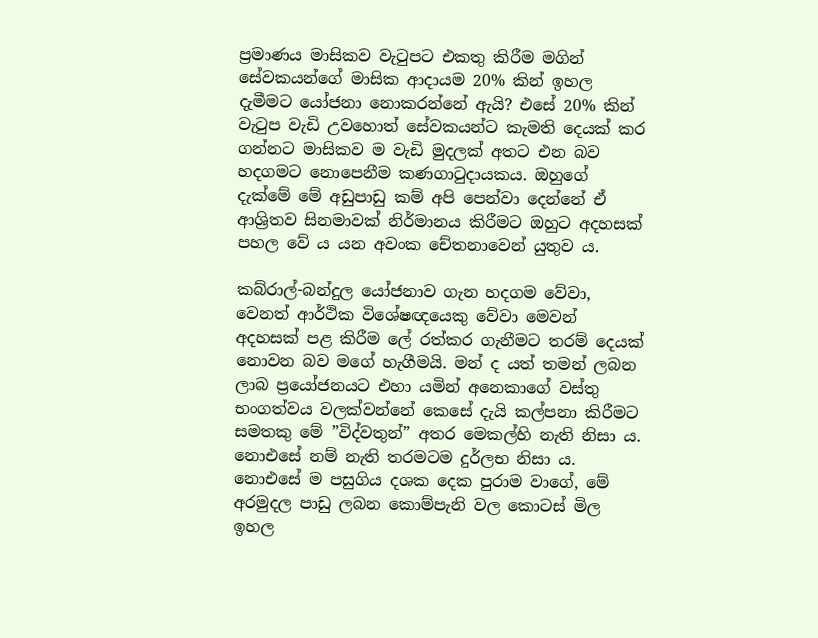ප්‍රමාණය මාසිකව වැටුපට එකතු කිරීම මගින් සේවකයන්ගේ මාසික ආදායම 20% කින් ඉහල දැමීමට යෝජනා නොකරන්නේ ඇයි? එසේ 20% කින් වැටුප වැඩි උවහොත් සේවකයන්ට කැමති දෙයක් කර ගන්නට මාසිකව ම වැඩි මුදලක් අතට එන බව හදගමට නොපෙනීම කණගාටුදායකය. ඔහුගේ දැක්මේ මේ අඩුපාඩු කම් අපි පෙන්වා දෙන්නේ ඒ ආශ්‍රිතව සිනමාවක් නිර්මානය කිරීමට ඔහුට අදහසක් පහල වේ ය යන අවංක චේතනාවෙන් යුතුව ය.

කබ්රාල්-බන්දුල යෝජනාව ගැන හදගම වේවා, වෙනත් ආර්ථික විශේෂඥයෙකු වේවා මෙවන් අදහසක් පළ කිරීම ලේ රත්කර ගැනීමට තරම් දෙයක් නොවන බව මගේ හැගීමයි. මන් ද යත් තමන් ලබන ලාබ ප්‍රයෝජනයට එහා යමින් අනෙකාගේ වස්තු භංගත්වය වලක්වන්නේ කෙසේ දැයි කල්පනා කිරීමට සමතකු මේ ”විද්වතුන්” අතර මෙකල්හි නැති නිසා ය. නොඑසේ නම් නැති තරමටම දුර්ලභ නිසා ය. නොඑසේ ම පසුගිය දශක දෙක පුරාම වාගේ, මේ අරමුදල පාඩු ලබන කොම්පැනි වල කොටස් මිල ඉහල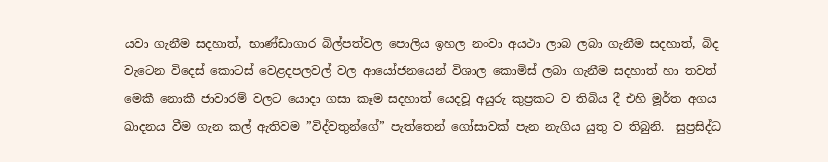යවා ගැනීම සදහාත්, භාණ්ඩාගාර බිල්පත්වල පොලිය ඉහල නංවා අයථා ලාබ ලබා ගැනීම සදහාත්, බිද වැටෙන විදෙස් කොටස් වෙළදපලවල් වල ආයෝජනයෙන් විශාල කොමිස් ලබා ගැනීම සදහාත් හා තවත් මෙකී නොකී ජාවාරම් වලට යොදා ගසා කෑම සදහාත් යෙදවූ අයුරු කුප්‍රකට ව තිබිය දී එහි මූර්ත අගය ඛාදනය වීම ගැන කල් ඇතිවම ”විද්වතුන්ගේ” පැත්තෙන් ගෝසාවක් පැන නැගිය යුතු ව තිබුනි.  සුප්‍රසිද්ධ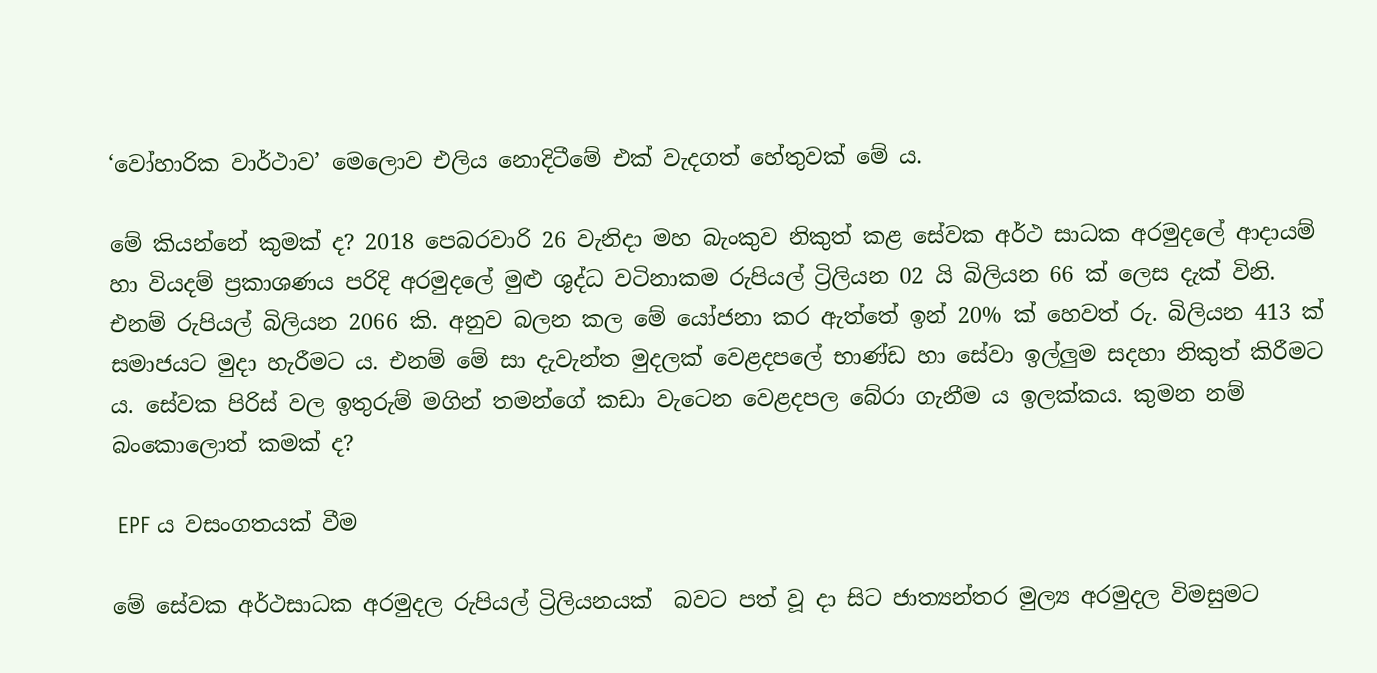‘වෝහාරික වාර්ථාව’ මෙලොව එලිය නොදිටීමේ එක් වැදගත් හේතුවක් මේ ය.

මේ කියන්නේ කුමක් ද? 2018 පෙබරවාරි 26 වැනිදා මහ බැංකුව නිකුත් කළ සේවක අර්ථ සාධක අරමුදලේ ආදායම් හා වියදම් ප්‍රකාශණය පරිදි අරමුදලේ මුළු ශුද්ධ වටිනාකම රුපියල් ට්‍රිලියන 02 යි බිලියන 66 ක් ලෙස දැක් විනි. එනම් රුපියල් බිලියන 2066 කි. අනුව බලන කල මේ යෝජනා කර ඇත්තේ ඉන් 20% ක් හෙවත් රු. බිලියන 413 ක් සමාජයට මුදා හැරීමට ය. එනම් මේ සා දැවැන්ත මුදලක් වෙළදපලේ භාණ්ඩ හා සේවා ඉල්ලුම සදහා නිකුත් කිරීමට  ය. සේවක පිරිස් වල ඉතුරුම් මගින් තමන්ගේ කඩා වැටෙන වෙළදපල බේරා ගැනීම ය ඉලක්කය. කුමන නම් බංකොලොත් කමක් ද?

 EPF ය වසංගතයක් වීම

මේ සේවක අර්ථසාධක අරමුදල රුපියල් ට්‍රිලියනයක්  බවට පත් වූ දා සිට ජාත්‍යන්තර මුල්‍ය අරමුදල විමසුමට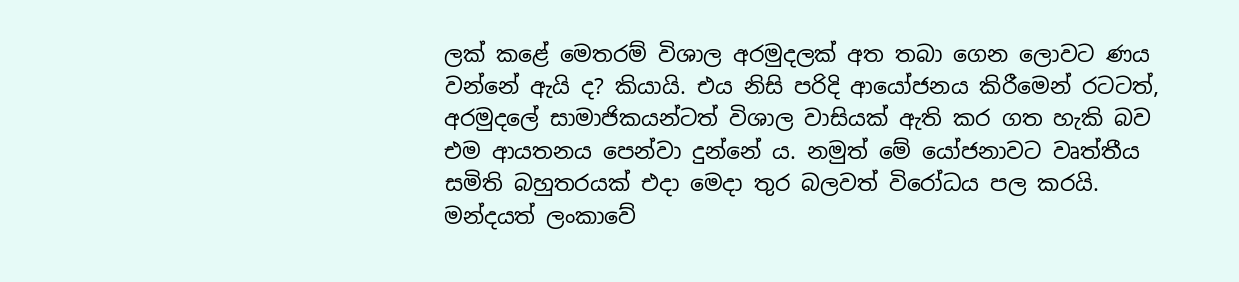ලක් කළේ මෙතරම් විශාල අරමුදලක් අත තබා ගෙන ලොවට ණය වන්නේ ඇයි ද? කියායි. එය නිසි පරිදි ආයෝජනය කිරීමෙන් රටටත්, අරමුදලේ සාමාජිකයන්ටත් විශාල වාසියක් ඇති කර ගත හැකි බව එම ආයතනය පෙන්වා දුන්නේ ය. නමුත් මේ යෝජනාවට වෘත්තීය සමිති බහුතරයක් එදා මෙදා තුර බලවත් විරෝධය පල කරයි. මන්දයත් ලංකාවේ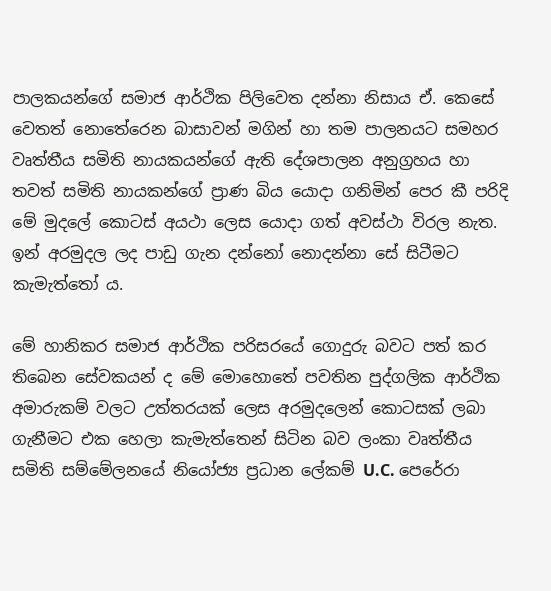පාලකයන්ගේ සමාජ ආර්ථික පිලිවෙත දන්නා නිසාය ඒ. කෙසේ වෙතත් නොතේරෙන බාසාවන් මගින් හා තම පාලනයට සමහර වෘත්තීය සමිති නායකයන්ගේ ඇති දේශපාලන අනුග්‍රහය හා තවත් සමිති නායකන්ගේ ප්‍රාණ බිය යොදා ගනිමින් පෙර කී පරිදි මේ මුදලේ කොටස් අයථා ලෙස යොදා ගත් අවස්ථා විරල නැත. ඉන් අරමුදල ලද පාඩු ගැන දන්නෝ නොදන්නා සේ සිටීමට කැමැත්තෝ ය.

මේ හානිකර සමාජ ආර්ථික පරිසරයේ ගොදුරු බවට පත් කර තිබෙන සේවකයන් ද මේ මොහොතේ පවතින පුද්ගලික ආර්ථික අමාරුකම් වලට උත්තරයක් ලෙස අරමුදලෙන් කොටසක් ලබා ගැනීමට එක හෙලා කැමැත්තෙන් සිටින බව ලංකා වෘත්තීය සමිති සම්මේලනයේ නියෝජ්‍ය ප්‍රධාන ලේකම් U.C. පෙරේරා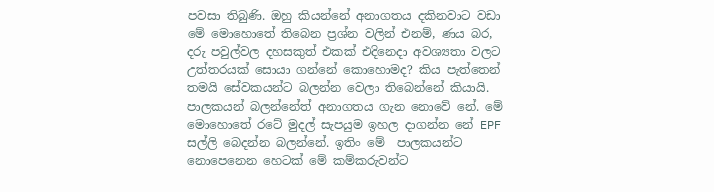පවසා තිබුණි. ඔහු කියන්නේ අනාගතය දකිනවාට වඩා මේ මොහොතේ තිබෙන ප්‍රශ්න වලින් එනම්, ණය බර, දරු පවුල්වල දහසකුත් එකක් එදිනෙදා අවශ්‍යතා වලට උත්තරයක් සොයා ගන්නේ කොහොමද? කිය පැත්තෙන් තමයි සේවකයන්ට බලන්න වෙලා තිබෙන්නේ කියායි. පාලකයන් බලන්නේත් අනාගතය ගැන නොවේ නේ. මේ මොහොතේ රටේ මුදල් සැපයුම ඉහල දාගන්න නේ EPF සල්ලි බෙදන්න බලන්නේ. ඉතිං මේ  පාලකයන්ට නොපෙනෙන හෙටක් මේ කම්කරුවන්ට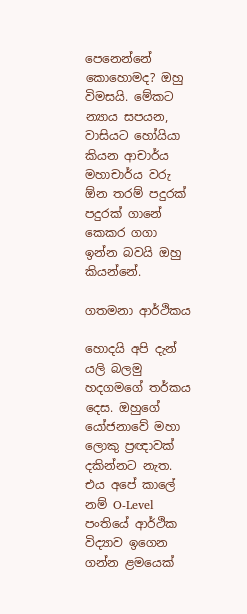පෙනෙන්නේ කොහොමද? ඔහු විමසයි. මේකට න්‍යාය සපයන, වාසියට හෝයියා කියන ආචාර්ය මහාචාර්ය වරු ඕන තරම් පදුරක් පදුරක් ගානේ කෙකර ගගා ඉන්න බවයි ඔහු කියන්නේ.

ගතමනා ආර්ථිකය

හොදයි අපි දැන් යලි බලමු හදගමගේ තර්කය දෙස. ඔහුගේ යෝජනාවේ මහා ලොකු ප්‍රඥාවක් දකින්නට නැත. එය අපේ කාලේ නම් O-Level පංතියේ ආර්ථික විද්‍යාව ඉගෙන ගන්න ළමයෙක්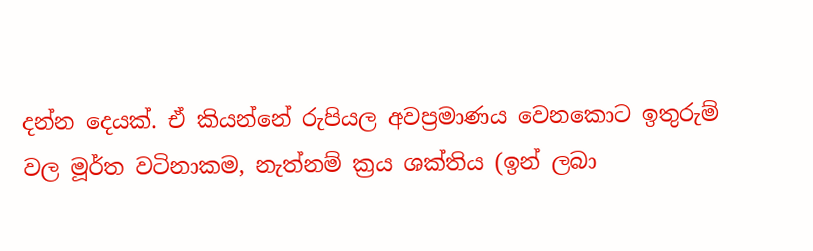දන්න දෙයක්. ඒ කියන්නේ රුපියල අවප්‍රමාණය වෙනකොට ඉතුරුම් වල මූර්ත වටිනාකම, නැත්නම් ක්‍රය ශක්තිය (ඉන් ලබා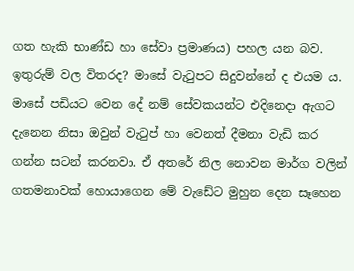ගත හැකි භාණ්ඩ හා සේවා ප්‍රමාණය) පහල යන බව. ඉතුරුම් වල විතරද? මාසේ වැටුපට සිදුවන්නේ ද එයම ය. මාසේ පඩියට වෙන දේ නම් සේවකයන්ට එදිනෙදා ඇගට දැනෙන නිසා ඔවුන් වැටුප් හා වෙනත් දීමනා වැඩි කර ගන්න සටන් කරනවා. ඒ අතරේ නිල නොවන මාර්ග වලින් ගතමනාවක් හොයාගෙන මේ වැඩේට මුහුන දෙන සෑහෙන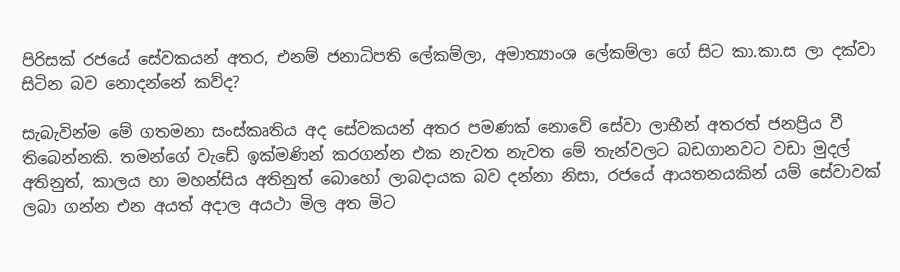පිරිසක් රජයේ සේවකයන් අතර, එනම් ජනාධිපති ලේකම්ලා, අමාත්‍යාංශ ලේකම්ලා ගේ සිට කා.කා.ස ලා දක්වා සිටින බව නොදන්නේ කව්ද?

සැබැවින්ම මේ ගතමනා සංස්කෘතිය අද සේවකයන් අතර පමණක් නොවේ සේවා ලාභීන් අතරත් ජනප්‍රිය වී තිබෙන්නකි. තමන්ගේ වැඩේ ඉක්මණින් කරගන්න එක නැවත නැවත මේ තැන්වලට බඩගානවට වඩා මුදල් අතිනුත්, කාලය හා මහන්සිය අතිනුත් බොහෝ ලාබදායක බව දන්නා නිසා, රජයේ ආයතනයකින් යම් සේවාවක් ලබා ගන්න එන අයත් අදාල අයථා මිල අත මිට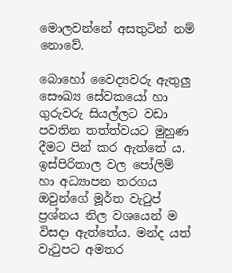මොලවන්නේ අසතුටින් නම් නොවේ.

බොහෝ වෛද්‍යවරු ඇතුලු සෞඛ්‍ය සේවකයෝ හා ගුරුවරු සියල්ලට වඩා පවතින තත්ත්වයට මුහුණ දීමට පින් කර ඇත්තේ ය. ඉස්පිරිතාල වල පෝලිම් හා අධ්‍යාපන තරගය ඔවුන්ගේ මූර්ත වැටුප් ප්‍රශ්නය නිල වශයෙන් ම විසදා ඇත්තේය. මන්ද යත් වැටුපට අමතර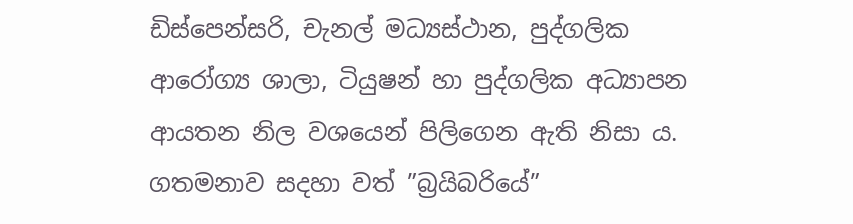ඩිස්පෙන්සරි, චැනල් මධ්‍යස්ථාන, පුද්ගලික ආරෝග්‍ය ශාලා, ටියුෂන් හා පුද්ගලික අධ්‍යාපන ආයතන නිල වශයෙන් පිලිගෙන ඇති නිසා ය. ගතමනාව සදහා වත් ”බ්‍රයිබරියේ”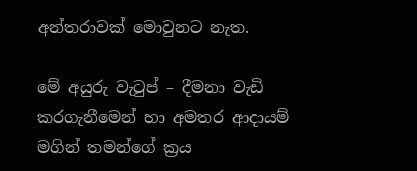අන්තරාවක් මොවුනට නැත.

මේ අයුරු වැටුප් – දීමනා වැඩි කරගැනීමෙන් හා අමතර ආදායම් මගින් තමන්ගේ ක්‍රය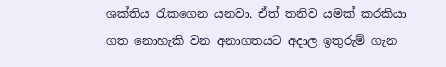ශක්තිය රැකගෙන යනවා. ඒත් තනිව යමක් කරකියා ගත නොහැකි වන අනාගතයට අදාල ඉතුරුම් ගැන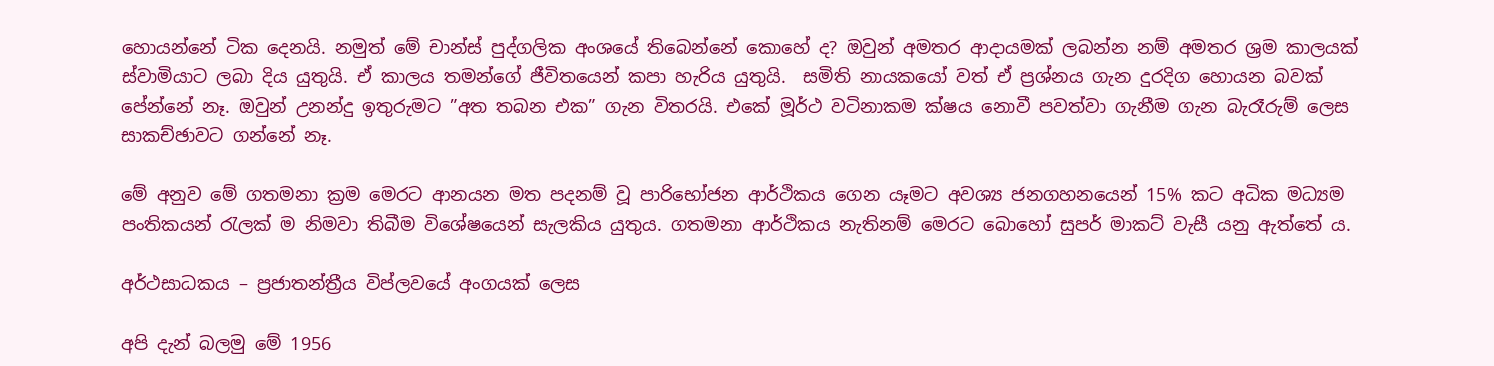හොයන්නේ ටික දෙනයි. නමුත් මේ චාන්ස් පුද්ගලික අංශයේ තිබෙන්නේ කොහේ ද? ඔවුන් අමතර ආදායමක් ලබන්න නම් අමතර ශ්‍රම කාලයක් ස්වාමියාට ලබා දිය යුතුයි. ඒ කාලය තමන්ගේ ජීවිතයෙන් කපා හැරිය යුතුයි.  සමිති නායකයෝ වත් ඒ ප්‍රශ්නය ගැන දුරදිග හොයන බවක් පේන්නේ නෑ. ඔවුන් උනන්දු ඉතුරුමට ”අත තබන එක” ගැන විතරයි. එකේ මූර්ථ වටිනාකම ක්ෂය නොවී පවත්වා ගැනීම ගැන බැරෑරුම් ලෙස සාකච්ඡාවට ගන්නේ නෑ.

මේ අනුව මේ ගතමනා ක්‍රම මෙරට ආනයන මත පදනම් වූ පාරිභෝජන ආර්ථිකය ගෙන යෑමට අවශ්‍ය ජනගහනයෙන් 15% කට අධික මධ්‍යම පංතිකයන් රැලක් ම නිමවා තිබීම විශේෂයෙන් සැලකිය යුතුය. ගතමනා ආර්ථිකය නැතිනම් මෙරට බොහෝ සුපර් මාකට් වැසී යනු ඇත්තේ ය.

අර්ථසාධකය – ප්‍රජාතන්ත්‍රීය විප්ලවයේ අංගයක් ලෙස

අපි දැන් බලමු මේ 1956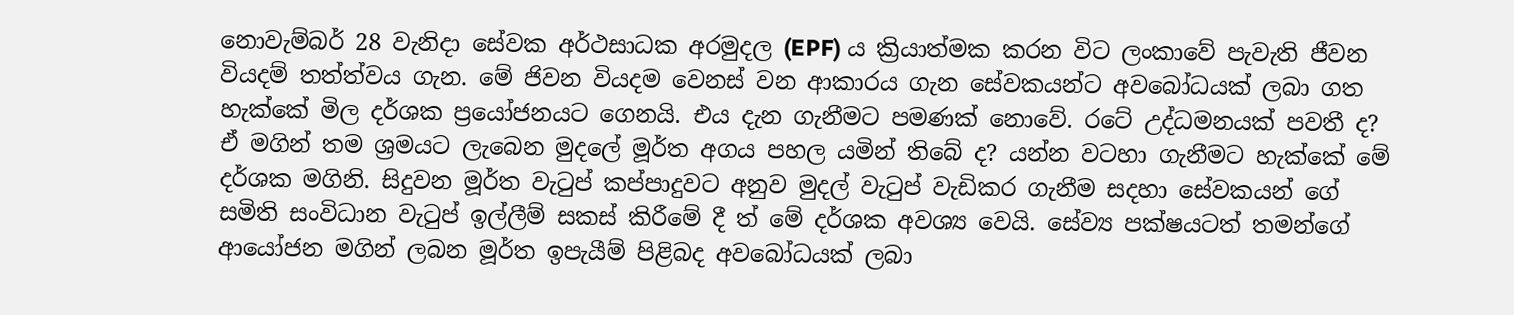නොවැම්බර් 28 වැනිදා සේවක අර්ථසාධක අරමුදල (EPF) ය ක්‍රියාත්මක කරන විට ලංකාවේ පැවැති ජීවන වියදම් තත්ත්වය ගැන. මේ ජිවන වියදම වෙනස් වන ආකාරය ගැන සේවකයන්ට අවබෝධයක් ලබා ගත හැක්කේ මිල දර්ශක ප්‍රයෝජනයට ගෙනයි. එය දැන ගැනීමට පමණක් නොවේ. රටේ උද්ධමනයක් පවතී ද? ඒ මගින් තම ශ්‍රමයට ලැබෙන මුදලේ මූර්ත අගය පහල යමින් තිබේ ද? යන්න වටහා ගැනීමට හැක්කේ මේ දර්ශක මගිනි. සිදුවන මූර්ත වැටුප් කප්පාදුවට අනුව මුදල් වැටුප් වැඩිකර ගැනීම සදහා සේවකයන් ගේ සමිති සංවිධාන වැටුප් ඉල්ලීම් සකස් කිරීමේ දී ත් මේ දර්ශක අවශ්‍ය වෙයි. සේව්‍ය පක්ෂයටත් තමන්ගේ ආයෝජන මගින් ලබන මූර්ත ඉපැයීම් පිළිබද අවබෝධයක් ලබා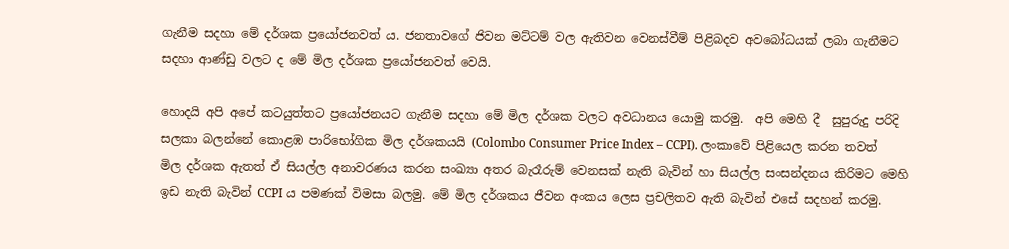ගැනීම සදහා මේ දර්ශක ප්‍රයෝජනවත් ය. ජනතාවගේ ජිවන මට්ටම් වල ඇතිවන වෙනස්වීම් පිළිබදව අවබෝධයක් ලබා ගැනීමට සදහා ආණ්ඩු වලට ද මේ මිල දර්ශක ප්‍රයෝජනවත් වෙයි.

හොදයි අපි අපේ කටයුත්තට ප්‍රයෝජනයට ගැනීම සදහා මේ මිල දර්ශක වලට අවධානය යොමු කරමු.  අපි මෙහි දී  සුපුරුදු පරිදි සලකා බලන්නේ කොළඹ පාරිභෝගික මිල දර්ශකයයි (Colombo Consumer Price Index – CCPI). ලංකාවේ පිළියෙල කරන තවත් මිල දර්ශක ඇතත් ඒ සියල්ල අනාවරණය කරන සංඛ්‍යා අතර බැරෑරුම් වෙනසක් නැති බැවින් හා සියල්ල සංසන්දනය කිරිමට මෙහි ඉඩ නැති බැවින් CCPI ය පමණක් විමසා බලමු. මේ මිල දර්ශකය ජීවන අංකය ලෙස ප්‍රචලිතව ඇති බැවින් එසේ සදහන් කරමු.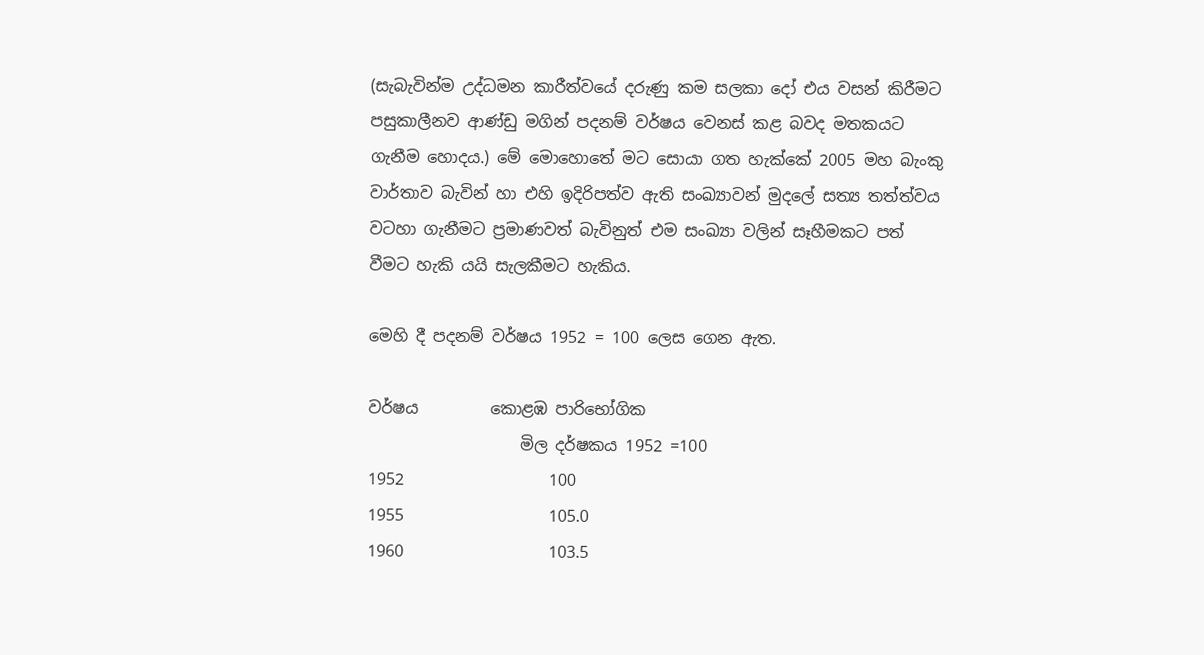(සැබැවින්ම උද්ධමන කාරීත්වයේ දරුණු කම සලකා දෝ එය වසන් කිරීමට පසුකාලීනව ආණ්ඩු මගින් පදනම් වර්ෂය වෙනස් කළ බවද මතකයට ගැනීම හොදය.) මේ මොහොතේ මට සොයා ගත හැක්කේ 2005 මහ බැංකු වාර්තාව බැවින් හා එහි ඉදිරිපත්ව ඇති සංඛ්‍යාවන් මුදලේ සත්‍ය තත්ත්වය වටහා ගැනීමට ප්‍රමාණවත් බැවිනුත් එම සංඛ්‍යා වලින් සෑහීමකට පත් වීමට හැකි යයි සැලකීමට හැකිය.

මෙහි දී පදනම් වර්ෂය 1952 = 100 ලෙස ගෙන ඇත.

වර්ෂය         කොළඹ පාරිභෝගික
                   මිල දර්ෂකය 1952 =100
1952                  100
1955                  105.0
1960                  103.5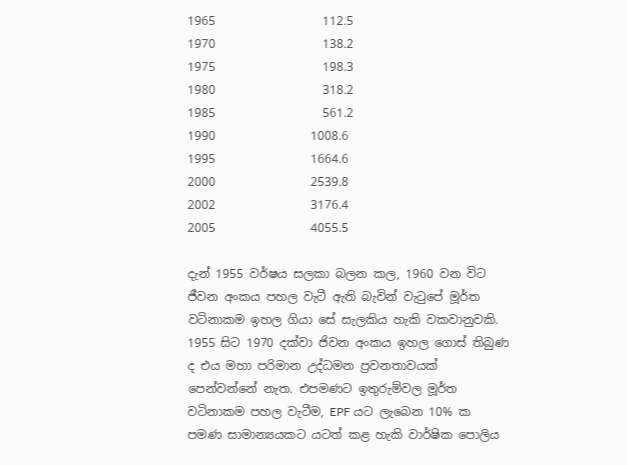1965                  112.5
1970                  138.2
1975                  198.3
1980                  318.2
1985                  561.2
1990                1008.6
1995                1664.6
2000                2539.8
2002                3176.4
2005                4055.5

දැන් 1955 වර්ෂය සලකා බලන කල, 1960 වන විට ජීවන අංකය පහල වැටී ඇති බැවින් වැටුපේ මූර්ත වටිනාකම ඉහල ගියා සේ සැලකිය හැකි වකවානුවකි. 1955 සිට 1970 දක්වා ජිවන අංකය ඉහල ගොස් තිබුණ ද එය මහා පරිමාන උද්ධමන ප්‍රවනතාවයක් පෙන්වන්නේ නැත. එපමණට ඉතුරුම්වල මූර්ත වටිනාකම පහල වැටීම, EPF යට ලැබෙන 10% ක පමණ සාමාන්‍යයකට යටත් කළ හැකි වාර්ෂික පොලිය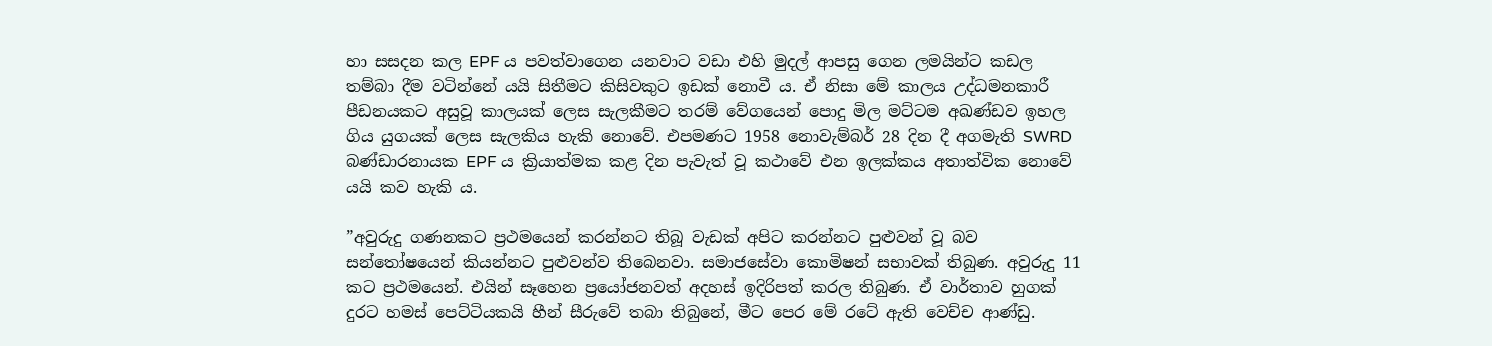හා සසදන කල EPF ය පවත්වාගෙන යනවාට වඩා එහි මුදල් ආපසු ගෙන ලමයින්ට කඩල තම්බා දීම වටින්නේ යයි සිතීමට කිසිවකුට ඉඩක් නොවී ය. ඒ නිසා මේ කාලය උද්ධමනකාරී පීඩනයකට අසුවූ කාලයක් ලෙස සැලකීමට තරම් වේගයෙන් පොදු මිල මට්ටම අඛණ්ඩව ඉහල ගිය යුගයක් ලෙස සැලකිය හැකි නොවේ. එපමණට 1958 නොවැම්බර් 28 දින දී අගමැති SWRD බණ්ඩාරනායක EPF ය ක්‍රියාත්මක කළ දින පැවැත් වූ කථාවේ එන ඉලක්කය අතාත්වික නොවේ යයි කව හැකි ය.

”අවුරුදු ගණනකට ප්‍රථමයෙන් කරන්නට තිබූ වැඩක් අපිට කරන්නට පුළුවන් වූ බව සන්තෝෂයෙන් කියන්නට පුළුවන්ව තිබෙනවා. සමාජසේවා කොමිෂන් සභාවක් තිබුණ. අවුරුදු 11 කට ප්‍රථමයෙන්. එයින් සෑහෙන ප්‍රයෝජනවත් අදහස් ඉදිරිපත් කරල තිබුණ. ඒ වාර්තාව හුගක් දුරට හමස් පෙට්ටියකයි හීන් සීරුවේ තබා තිබුනේ, මීට පෙර මේ රටේ ඇති වෙච්ච ආණ්ඩු.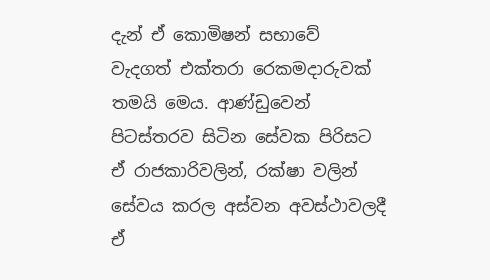දැන් ඒ කොමිෂන් සභාවේ වැදගත් එක්තරා රෙකමදාරුවක් තමයි මෙය. ආණ්ඩුවෙන් පිටස්තරව සිටින සේවක පිරිසට ඒ රාජකාරිවලින්, රක්ෂා වලින් සේවය කරල අස්වන අවස්ථාවලදී ඒ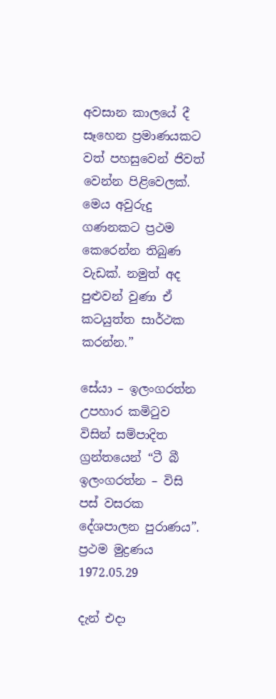අවසාන කාලයේ දී සෑහෙන ප්‍රමාණයකට වත් පහසුවෙන් ජිවත් වෙන්න පිළිවෙලක්. මෙය අවුරුදු ගණනකට ප්‍රථම කෙරෙන්න තිබුණ වැඩක්. නමුත් අද පුළුවන් වුණා ඒ කටයුත්ත සාර්ථක කරන්න.”

සේයා – ඉලංගරත්න උපහාර කමිටුව විසින් සම්පාදිත ග්‍රන්තයෙන් “ටී බී ඉලංගරත්න – විසි පස් වසරක දේශපාලන පුරාණය”.
ප්‍රථම මුද්‍රණය 1972.05.29

දැන් එදා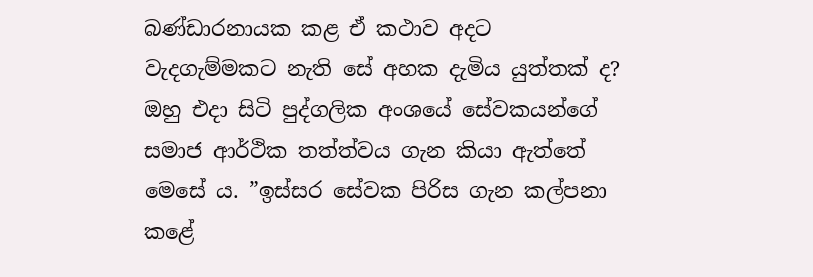බණ්ඩාරනායක කළ ඒ කථාව අදට වැදගැම්මකට නැති සේ අහක දැමිය යුත්තක් ද? ඔහු එදා සිටි පුද්ගලික අංශයේ සේවකයන්ගේ සමාජ ආර්ථික තත්ත්වය ගැන කියා ඇත්තේ මෙසේ ය. ”ඉස්සර සේවක පිරිස ගැන කල්පනා කළේ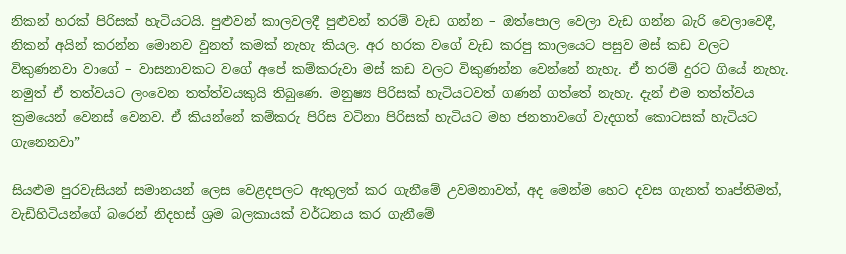නිකන් හරක් පිරිසක් හැටියටයි. පුළුවන් කාලවලදී පුළුවන් තරම් වැඩ ගන්න – ඔත්පොල වෙලා වැඩ ගන්න බැරි වෙලාවෙදී, නිකන් අයින් කරන්න මොනව වුනත් කමක් නැහැ කියල. අර හරක වගේ වැඩ කරපු කාලයෙට පසුව මස් කඩ වලට විකුණනවා වාගේ – වාසනාවකට වගේ අපේ කම්කරුවා මස් කඩ වලට විකුණන්න වෙන්නේ නැහැ. ඒ තරම් දුරට ගියේ නැහැ. නමුත් ඒ තත්වයට ලංවෙන තත්ත්වයකුයි තිබුණෙ. මනුෂ්‍ය පිරිසක් හැටියටවත් ගණන් ගත්තේ නැහැ. දැන් එම තත්ත්වය ක්‍රමයෙන් වෙනස් වෙනව. ඒ කියන්නේ කම්කරු පිරිස වටිනා පිරිසක් හැටියට මහ ජනතාවගේ වැදගත් කොටසක් හැටියට ගැනෙනවා”

සියළුම පුරවැසියන් සමානයන් ලෙස වෙළදපලට ඇතුලත් කර ගැනීමේ උවමනාවත්, අද මෙන්ම හෙට දවස ගැනත් තෘප්තිමත්, වැඩිහිටියන්ගේ බරෙන් නිදහස් ශ්‍රම බලකායක් වර්ධනය කර ගැනීමේ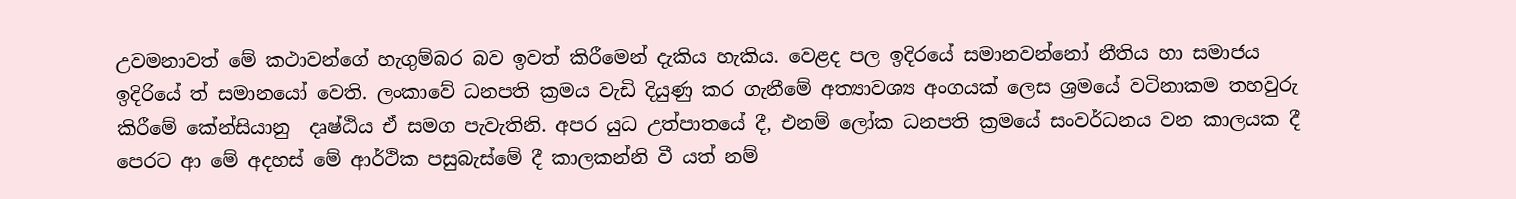උවමනාවත් මේ කථාවන්ගේ හැගුම්බර බව ඉවත් කිරීමෙන් දැකිය හැකිය. වෙළද පල ඉදිරයේ සමානවන්නෝ නීතිය හා සමාජය ඉදිරියේ ත් සමානයෝ වෙති. ලංකාවේ ධනපති ක්‍රමය වැඩි දියුණු කර ගැනීමේ අත්‍යාවශ්‍ය අංගයක් ලෙස ශ්‍රමයේ වටිනාකම තහවුරු කිරීමේ කේන්සියානු  දෘෂ්ඨිය ඒ සමග පැවැතිනි. අපර යුධ උත්පාතයේ දී, එනම් ලෝක ධනපති ක්‍රමයේ සංවර්ධනය වන කාලයක දී පෙරට ආ මේ අදහස් මේ ආර්ථික පසුබැස්මේ දී කාලකන්නි වී යත් නම්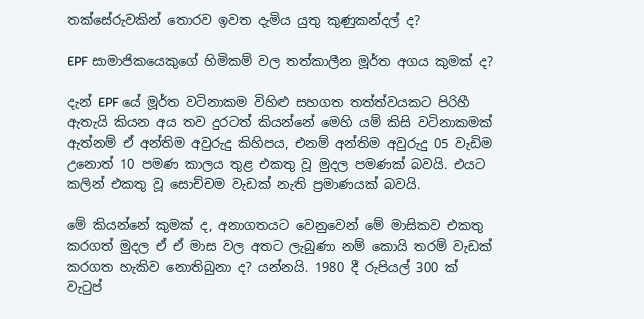තක්සේරුවකින් තොරව ඉවත දැමිය යුතු කුණුකන්දල් ද?

EPF සාමාජිකයෙකුගේ හිමිකම් වල තත්කාලීන මූර්ත අගය කුමක් ද?

දැන් EPF යේ මූර්ත වටිනාකම විහිළු සහගත තත්ත්වයකට පිරිහී ඇතැයි කියන අය තව දුරටත් කියන්නේ මෙහි යම් කිසි වටිනාකමක් ඇත්නම් ඒ අන්තිම අවුරුදු කිහිපය, එනම් අන්තිම අවුරුදු 05 වැඩිම උනොත් 10 පමණ කාලය තුළ එකතු වූ මුදල පමණක් බවයි. එයට කලින් එකතු වූ සොච්චම වැඩක් නැති ප්‍රමාණයක් බවයි.

මේ කියන්නේ කුමක් ද, අනාගතයට වෙනුවෙන් මේ මාසිකව එකතු කරගත් මුදල ඒ ඒ මාස වල අතට ලැබුණා නම් කොයි තරම් වැඩක් කරගත හැකිව නොතිබුනා ද? යන්නයි. 1980 දී රුපියල් 300 ක් වැටුප්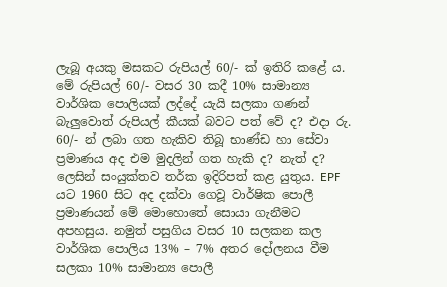ලැබූ අයකු මසකට රුපියල් 60/- ක් ඉතිරි කළේ ය. මේ රුපියල් 60/- වසර 30 කදී 10% සාමාන්‍ය වාර්ශික පොලියක් ලද්දේ යැයි සලකා ගණන් බැලුවොත් රුපියල් කීයක් බවට පත් වේ ද? එදා රු. 60/- න් ලබා ගත හැකිව තිබූ භාණ්ඩ හා සේවා ප්‍රමාණය අද එම මුදලින් ගත හැකි ද? නැත් ද? ලෙසින් සංයුක්තව තර්ක ඉදිරිපත් කළ යුතුය. EPF යට 1960 සිට අද දක්වා ගෙවූ වාර්ෂික පොලී ප්‍රමාණයන් මේ මොහොතේ සොයා ගැනීමට අපහසුය. නමුත් පසුගිය වසර 10 සලකන කල වාර්ශික පොලිය 13% – 7% අතර දෝලනය වීම සලකා 10% සාමාන්‍ය පොලී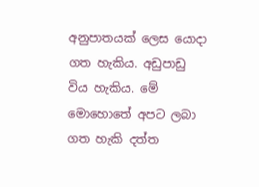අනුපාතයක් ලෙස යොදා ගත හැකිය. අඩුපාඩු විය හැකිය. මේ මොහොතේ අපට ලබා ගත හැකි දත්ත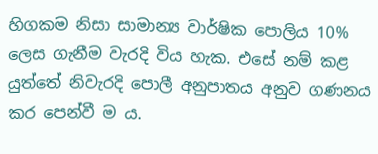හිගකම නිසා සාමාන්‍ය වාර්ෂික පොලිය 10% ලෙස ගැනීම වැරදි විය හැක. එසේ නම් කළ යුත්තේ නිවැරදි පොලී අනුපාතය අනුව ගණනය කර පෙන්වී ම ය.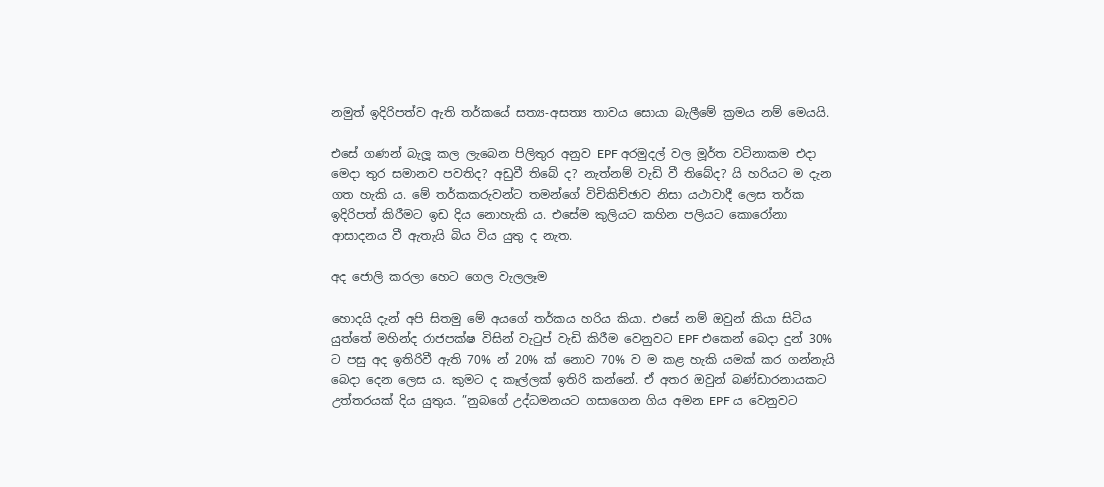නමුත් ඉදිරිපත්ව ඇති තර්කයේ සත්‍ය-අසත්‍ය තාවය සොයා බැලීමේ ක්‍රමය නම් මෙයයි.

එසේ ගණන් බැලූ කල ලැබෙන පිලිතුර අනුව EPF අරමුදල් වල මූර්ත වටිනාකම එදා මෙදා තුර සමානව පවතිද? අඩුවී තිබේ ද? නැත්නම් වැඩි වී තිබේද? යි හරියට ම දැන ගත හැකි ය. මේ තර්කකරුවන්ට තමන්ගේ විචිකිච්ඡාව නිසා යථාවාදී ලෙස තර්ක ඉදිරිපත් කිරීමට ඉඩ දිය නොහැකි ය. එසේම කුලියට කහින පලියට කොරෝනා ආසාදනය වී ඇතැයි බිය විය යුතු ද නැත.

අද ජොලි කරලා හෙට ගෙල වැලලෑම

හොදයි දැන් අපි සිතමු මේ අයගේ තර්කය හරිය කියා. එසේ නම් ඔවුන් කියා සිටිය යුත්තේ මහින්ද රාජපක්ෂ විසින් වැටුප් වැඩි කිරීම වෙනුවට EPF එකෙන් බෙදා දුන් 30% ට පසු අද ඉතිරිවී ඇති 70% න් 20% ක් නොව 70% ව ම කළ හැකි යමක් කර ගන්නැයි බෙදා දෙන ලෙස ය. කුමට ද කෑල්ලක් ඉතිරි කන්නේ. ඒ අතර ඔවුන් බණ්ඩාරනායකට උත්තරයක් දිය යුතුය. ”නුබගේ උද්ධමනයට ගසාගෙන ගිය අමන EPF ය වෙනුවට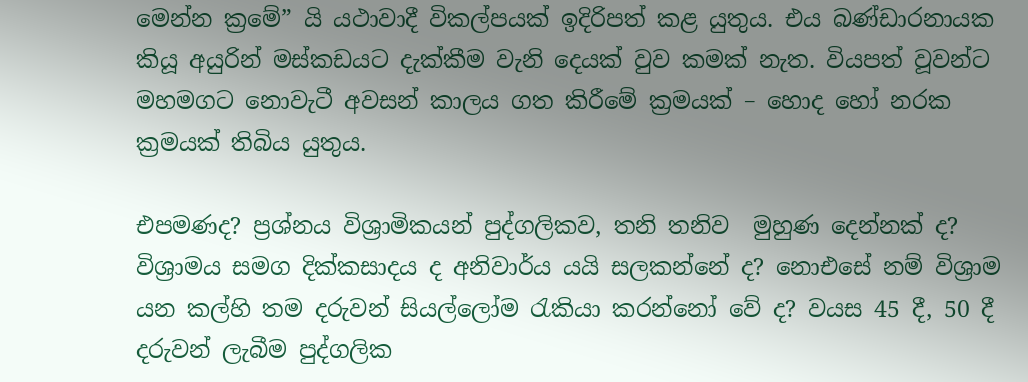මෙන්න ක්‍රමේ” යි යථාවාදී විකල්පයක් ඉදිරිපත් කළ යුතුය. එය බණ්ඩාරනායක කියූ අයුරින් මස්කඩයට දැක්කීම වැනි දෙයක් වුව කමක් නැත. වියපත් වූවන්ට මහමගට නොවැටී අවසන් කාලය ගත කිරීමේ ක්‍රමයක් – හොද හෝ නරක ක්‍රමයක් තිබිය යුතුය.

එපමණද? ප්‍රශ්නය විශ්‍රාමිකයන් පුද්ගලිකව, තනි තනිව  මුහුණ දෙන්නක් ද? විශ්‍රාමය සමග දික්කසාදය ද අනිවාර්ය යයි සලකන්නේ ද? නොඑසේ නම් විශ්‍රාම යන කල්හි තම දරුවන් සියල්ලෝම රැකියා කරන්නෝ වේ ද? වයස 45 දී, 50 දී දරුවන් ලැබීම පුද්ගලික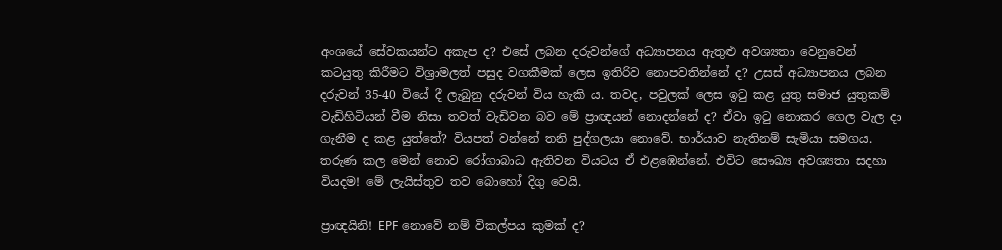අංශයේ සේවකයන්ට අකැප ද? එසේ ලබන දරුවන්ගේ අධ්‍යාපනය ඇතුළු අවශ්‍යතා වෙනුවෙන් කටයුතු කිරීමට විශ්‍රාමලත් පසුද වගකීමක් ලෙස ඉතිරිව නොපවතින්නේ ද? උසස් අධ්‍යාපනය ලබන දරුවන් 35-40 වියේ දී ලැබුනු දරුවන් විය හැකි ය. තවද, පවුලක් ලෙස ඉටු කළ යුතු සමාජ යුතුකම් වැඩිහිටියන් වීම නිසා තවත් වැඩිවන බව මේ ප්‍රාඥයන් නොදන්නේ ද? ඒවා ඉටු නොකර ගෙල වැල දා ගැනීම ද කළ යුත්තේ? වියපත් වන්නේ තනි පුද්ගලයා නොවේ. භාර්යාව නැතිනම් සැමියා සමගය. තරුණ කල මෙන් නොව රෝගාබාධ ඇතිවන වියටය ඒ එළඹෙන්නේ. එවිට සෞඛ්‍ය අවශ්‍යතා සදහා වියදම! මේ ලැයිස්තුව තව බොහෝ දිගු වෙයි.

ප්‍රාඥයිනි! EPF නොවේ නම් විකල්පය කුමක් ද?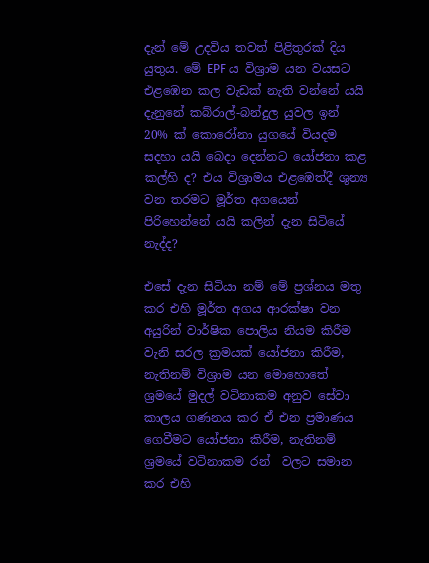දැන් මේ උදවිය තවත් පිළිතුරක් දිය යුතුය. මේ EPF ය විශ්‍රාම යන වයසට එළඹෙන කල වැඩක් නැති වන්නේ යයි දැනුනේ කබ්රාල්-බන්දුල යුවල ඉන් 20% ක් කොරෝනා යුගයේ වියදම සදහා යයි බෙදා දෙන්නට යෝජනා කළ කල්හි ද? එය විශ්‍රාමය එළඹෙත්දී ශුන්‍ය වන තරමට මූර්ත අගයෙන් පිරිහෙන්නේ යයි කලින් දැන සිටියේ නැද්ද?

එසේ දැන සිටියා නම් මේ ප්‍රශ්නය මතු කර එහි මූර්ත අගය ආරක්ෂා වන අයුරින් වාර්ෂික පොලිය නියම කිරීම වැනි සරල ක්‍රමයක් යෝජනා කිරීම, නැතිනම් විශ්‍රාම යන මොහොතේ ශ්‍රමයේ මුදල් වටිනාකම අනුව සේවා කාලය ගණනය කර ඒ එන ප්‍රමාණය ගෙවීමට යෝජනා කිරීම, නැතිනම් ශ්‍රමයේ වටිනාකම රන්  වලට සමාන කර එහි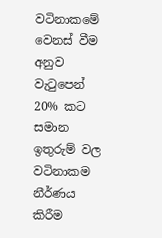වටිනාකමේ වෙනස් වීම අනුව වැටුපෙන් 20% කට සමාන ඉතුරුම් වල වටිනාකම නීර්ණය කිරීම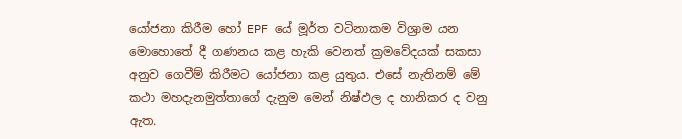යෝජනා කිරීම හෝ EPF යේ මූර්ත වටිනාකම විශ්‍රාම යන මොහොතේ දී ගණනය කළ හැකි වෙනත් ක්‍රමවේදයක් සකසා අනුව ගෙවීම් කිරීමට යෝජනා කළ යුතුය. එසේ නැතිනම් මේ කථා මහදැනමුත්තාගේ දැනුම මෙන් නිෂ්ඵල ද හානිකර ද වනු ඇත.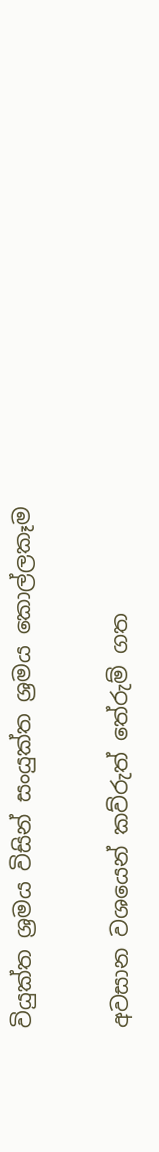වියුක්ත ශ්‍රමය විසින් සංයුක්ත ශ්‍රමය කොල්ලකෑම

අවසාන වශයෙන් කව්රුත් තේරුම් ගත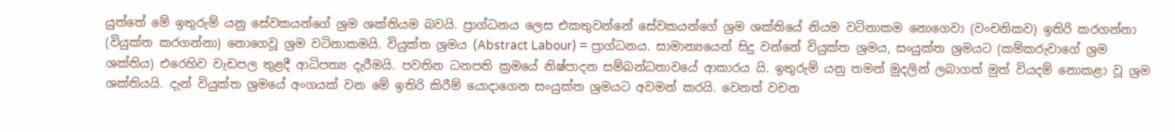යුත්තේ මේ ඉතුරුම් යනු සේවකයන්ගේ ශ්‍රම ශක්තියම බවයි. ප්‍රාග්ධනය ලෙස එකතුවන්නේ සේවකයන්ගේ ශ්‍රම ශක්තියේ නියම වටිනාකම නොගෙවා (වංචනිකව) ඉතිරි කරගන්නා (වියුක්ත කරගන්නා) නොගෙවූ ශ්‍රම වටිනාකමයි. වියුක්ත ශ්‍රමය (Abstract Labour) = ප්‍රාග්ධනය. සාමාන්‍යයෙන් සිදු වන්නේ වියුක්ත ශ්‍රමය, සංයුක්ත ශ්‍රමයට (කම්කරුවාගේ ශ්‍රම ශක්තිය) එරෙහිව වැඩපල තුළදී ආධිපත්‍ය දැරීමයි. පවතින ධනපති ක්‍රමයේ නිෂ්පාදන සම්බන්ධතාවයේ ආකාරය යි. ඉතුරුම් යනු තමන් මුදලින් ලබාගත් මුත් වියදම් නොකළා වූ ශ්‍රම ශක්තියයි. දැන් වියුක්ත ශ්‍රමයේ අංගයක් වන මේ ඉතිරි කිරීම් යොදාගෙන සංයුක්ත ශ්‍රමයට අවමන් කරයි. වෙනත් වචන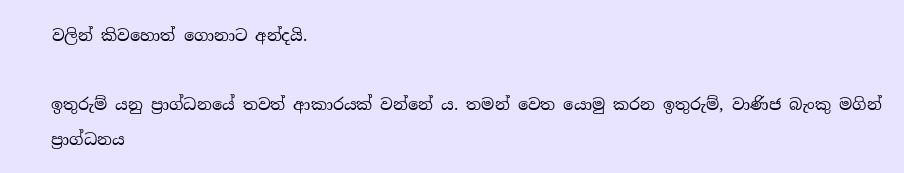වලින් කිවහොත් ගොනාට අන්දයි.

ඉතුරුම් යනු ප්‍රාග්ධනයේ තවත් ආකාරයක් වන්නේ ය. තමන් වෙත යොමු කරන ඉතුරුම්, වාණිජ බැංකු මගින් ප්‍රාග්ධනය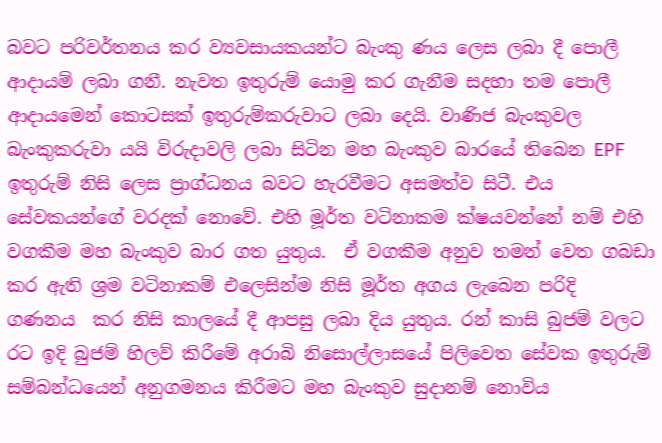බවට පරිවර්තනය කර ව්‍යවසායකයන්ට බැංකු ණය ලෙස ලබා දී පොලී ආදායම් ලබා ගනී. නැවත ඉතුරුම් යොමු කර ගැනීම සදහා තම පොලී ආදායමෙන් කොටසක් ඉතුරුම්කරුවාට ලබා දෙයි. වාණිජ බැංකුවල බැංකුකරුවා යයි විරුදාවලි ලබා සිටින මහ බැංකුව බාරයේ තිබෙන EPF ඉතුරුම් නිසි ලෙස ප්‍රාග්ධනය බවට හැරවීමට අසමත්ව සිටී. එය සේවකයන්ගේ වරදක් නොවේ. එහි මූර්ත වටිනාකම ක්ෂයවන්නේ නම් එහි වගකීම මහ බැංකුව බාර ගත යුතුය.  ඒ වගකීම අනුව තමන් වෙත ගබඩා කර ඇති ශ්‍රම වටිනාකම් එලෙසින්ම නිසි මූර්ත අගය ලැබෙන පරිදි  ගණනය  කර නිසි කාලයේ දී ආපසු ලබා දිය යුතුය. රන් කාසි බුජම් වලට රට ඉදි බුජම් හිලව් කිරීමේ අරාබි නිසොල්ලාසයේ පිලිවෙත සේවක ඉතුරුම් සම්බන්ධයෙන් අනුගමනය කිරීමට මහ බැංකුව සුදානම් නොවිය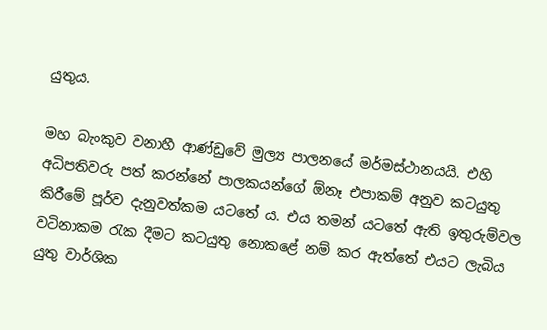යුතුය.

මහ බැංකුව වනාහී ආණ්ඩුවේ මුල්‍ය පාලනයේ මර්මස්ථානයයි. එහි අධිපතිවරු පත් කරන්නේ පාලකයන්ගේ ඕනෑ එපාකම් අනුව කටයුතු කිරීමේ පූර්ව දැනුවත්කම යටතේ ය. එය තමන් යටතේ ඇති ඉතුරුම්වල වටිනාකම රැක දීමට කටයුතු නොකළේ නම් කර ඇත්තේ එයට ලැබිය යුතු වාර්ශික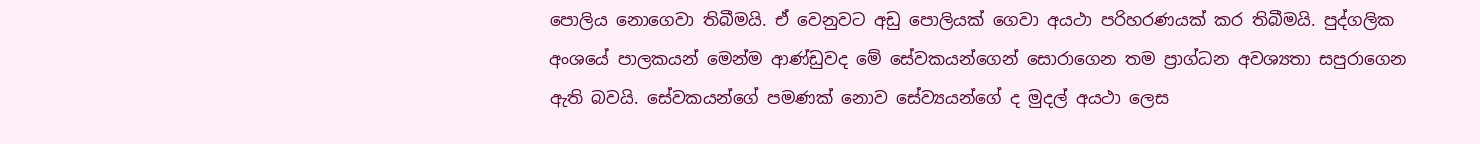පොලිය නොගෙවා තිබීමයි. ඒ වෙනුවට අඩු පොලියක් ගෙවා අයථා පරිහරණයක් කර තිබීමයි. පුද්ගලික අංශයේ පාලකයන් මෙන්ම ආණ්ඩුවද මේ සේවකයන්ගෙන් සොරාගෙන තම ප්‍රාග්ධන අවශ්‍යතා සපුරාගෙන ඇති බවයි. සේවකයන්ගේ පමණක් නොව සේව්‍යයන්ගේ ද මුදල් අයථා ලෙස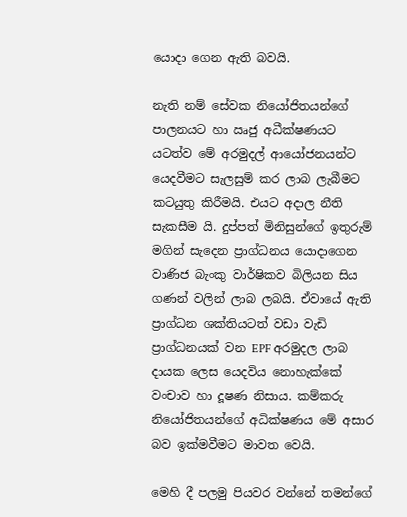යොදා ගෙන ඇති බවයි.

නැති නම් සේවක නියෝජිතයන්ගේ පාලනයට හා ඍජු අධීක්ෂණයට යටත්ව මේ අරමුදල් ආයෝජනයන්ට යෙදවීමට සැලසුම් කර ලාබ ලැබීමට කටයුතු කිරීමයි. එයට අදාල නීති සැකසීම යි. දුප්පත් මිනිසුන්ගේ ඉතුරුම් මගින් සැදෙන ප්‍රාග්ධනය යොදාගෙන වාණිජ බැංකු වාර්ෂිකව බිලියන සිය ගණන් වලින් ලාබ ලබයි. ඒවායේ ඇති ප්‍රාග්ධන ශක්තියටත් වඩා වැඩි ප්‍රාග්ධනයක් වන EPF අරමුදල ලාබ දායක ලෙස යෙදවිය නොහැක්කේ වංචාව හා දූෂණ නිසාය. කම්කරු නියෝජිතයන්ගේ අධික්ෂණය මේ අසාර බව ඉක්මවීමට මාවත වෙයි.

මෙහි දී පලමු පියවර වන්නේ තමන්ගේ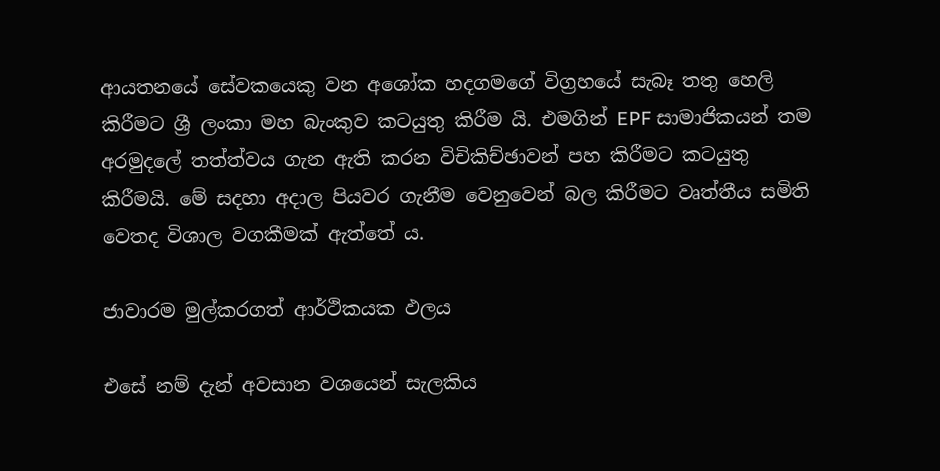ආයතනයේ සේවකයෙකු වන අශෝක හදගමගේ විග්‍රහයේ සැබෑ තතු හෙලි කිරීමට ශ්‍රී ලංකා මහ බැංකුව කටයුතු කිරීම යි. එමගින් EPF සාමාජිකයන් තම අරමුදලේ තත්ත්වය ගැන ඇති කරන විචිකිච්ඡාවන් පහ කිරීමට කටයුතු කිරීමයි. මේ සදහා අදාල පියවර ගැනීම වෙනුවෙන් බල කිරීමට වෘත්තීය සමිති වෙතද විශාල වගකීමක් ඇත්තේ ය.

ජාවාරම මුල්කරගත් ආර්ථිකයක ඵලය

එසේ නම් දැන් අවසාන වශයෙන් සැලකිය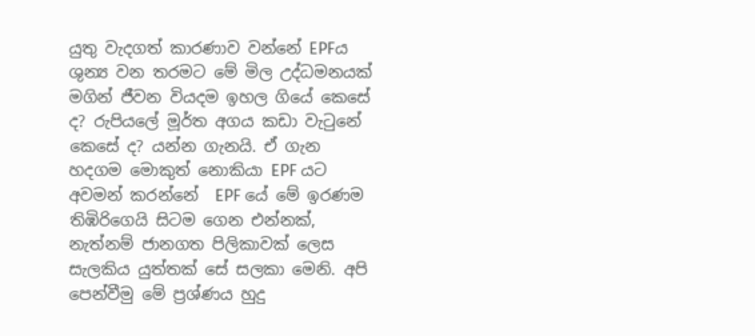යුතු වැදගත් කාරණාව වන්නේ EPFය ශුන්‍ය වන තරමට මේ මිල උද්ධමනයක් මගින් ජීවන වියදම ඉහල ගියේ කෙසේ ද? රුපියලේ මූර්ත අගය කඩා වැටුනේ කෙසේ ද? යන්න ගැනයි. ඒ ගැන හදගම මොකුත් නොකියා EPF යට අවමන් කරන්නේ  EPF යේ මේ ඉරණම තිඹිරිගෙයි සිටම ගෙන එන්නක්, නැත්නම් ජානගත පිලිකාවක් ලෙස සැලකිය යුත්තක් සේ සලකා මෙනි. අපි පෙන්වීමු මේ ප්‍රශ්ණය හුදු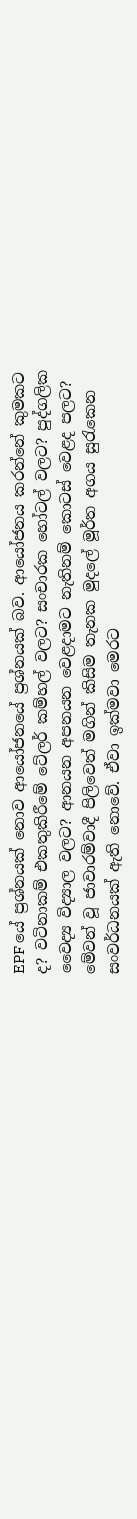EPF යේ ප්‍රශ්නයක් නොව ආයෝජනයේ ප්‍රශ්නයක් බව. ආයෝජනය කරන්නේ කුමකට ද? වටිනාකම් එකතුකිරීමේ ටේලර් කම්හල් වලට? සංචාරක හෝටල් වලට? පුද්ගලික වෛද්‍ය විද්‍යාල වලට? ආනයන අපනයන වෙළදාමට නැතිනම් කොටස් වෙළද පලට? මේවන් වූ ජාවාරම්වාදී පිලිවෙත් මගින් කිසිම තැනක මුදලේ මූර්ත අගය සුරැකෙන සංවර්ධනයක් ඇති නොවේ. ඒවා ඉක්මවා මෙරට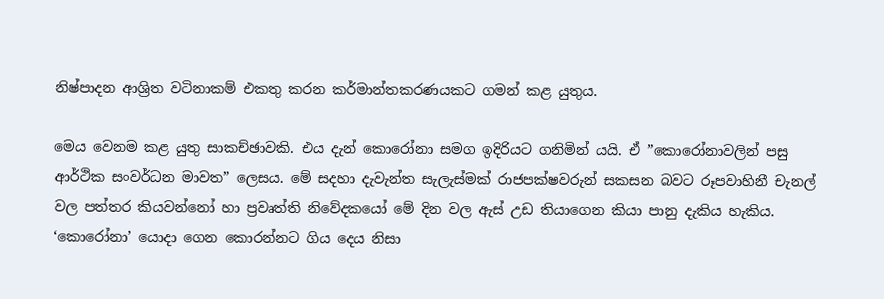නිෂ්පාදන ආශ්‍රිත වටිනාකම් එකතු කරන කර්මාන්තකරණයකට ගමන් කළ යුතුය.

මෙය වෙනම කළ යුතු සාකච්ඡාවකි. එය දැන් කොරෝනා සමග ඉදිරියට ගනිමින් යයි. ඒ ”කොරෝනාවලින් පසු ආර්ථික සංවර්ධන මාවත” ලෙසය. මේ සදහා දැවැන්ත සැලැස්මක් රාජපක්ෂවරුන් සකසන බවට රූපවාහිනී චැනල් වල පත්තර කියවන්නෝ හා ප්‍රවෘත්ති නිවේදකයෝ මේ දින වල ඇස් උඩ තියාගෙන කියා පානු දැකිය හැකිය. ‘කොරෝනා’ යොදා ගෙන කොරන්නට ගිය දෙය නිසා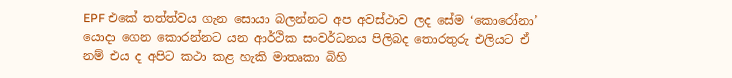EPF එකේ තත්ත්වය ගැන සොයා බලන්නට අප අවස්ථාව ලද සේම ‘කොරෝනා’ යොදා ගෙන කොරන්නට යන ආර්ථික සංවර්ධනය පිලිබද තොරතුරු එලියට ඒ නම් එය ද අපිට කථා කළ හැකි මාතෘකා බිහි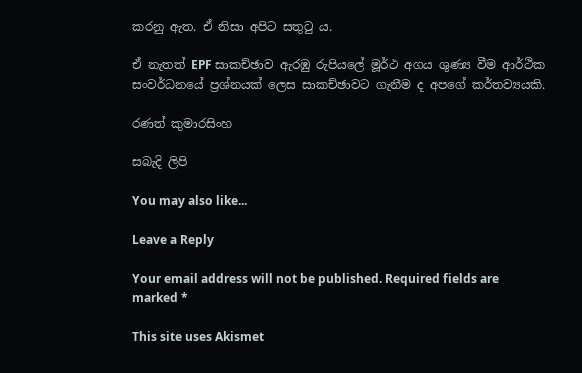කරනු ඇත. ඒ නිසා අපිට සතුටු ය.

ඒ නැතත් EPF සාකච්ඡාව ඇරඹු රුපියලේ මූර්ථ අගය ශුණ්‍ය වීම ආර්ථික සංවර්ධනයේ ප්‍රශ්නයක් ලෙස සාකච්ඡාවට ගැනීම ද අපගේ කර්තව්‍යයකි.

රණත් කුමාරසිංහ

සබැදි ලිපි

You may also like...

Leave a Reply

Your email address will not be published. Required fields are marked *

This site uses Akismet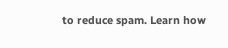to reduce spam. Learn how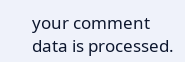your comment data is processed.